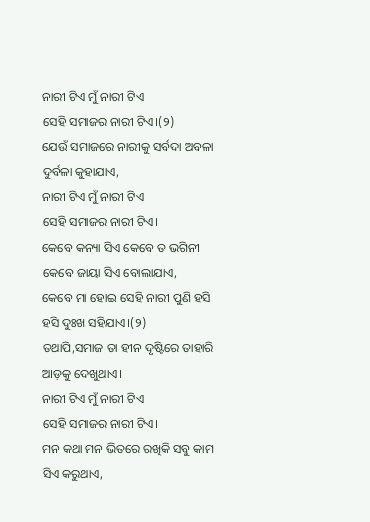ନାରୀ ଟିଏ ମୁଁ ନାରୀ ଟିଏ
ସେହି ସମାଜର ନାରୀ ଟିଏ।(୨)
ଯେଉଁ ସମାଜରେ ନାରୀକୁ ସର୍ବଦା ଅବଳା ଦୁର୍ବଳା କୁହାଯାଏ,
ନାରୀ ଟିଏ ମୁଁ ନାରୀ ଟିଏ
ସେହି ସମାଜର ନାରୀ ଟିଏ।
କେବେ କନ୍ୟା ସିଏ କେବେ ତ ଭଗିନୀ କେବେ ଜାୟା ସିଏ ବୋଲାଯାଏ,
କେବେ ମା ହୋଇ ସେହି ନାରୀ ପୁଣି ହସି ହସି ଦୁଃଖ ସହିଯାଏ।(୨)
ତଥାପି,ସମାଜ ତା ହୀନ ଦୃଷ୍ଟିରେ ତାହାରି ଆଡ଼କୁ ଦେଖୁଥାଏ।
ନାରୀ ଟିଏ ମୁଁ ନାରୀ ଟିଏ
ସେହି ସମାଜର ନାରୀ ଟିଏ।
ମନ କଥା ମନ ଭିତରେ ରଖିକି ସବୁ କାମ ସିଏ କରୁଥାଏ,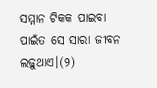ସମ୍ମାନ ଟିକକ ପାଇବା ପାଇଁତ ସେ ସାରା ଜୀବନ ଲଢ଼ୁଥାଏ।(୨)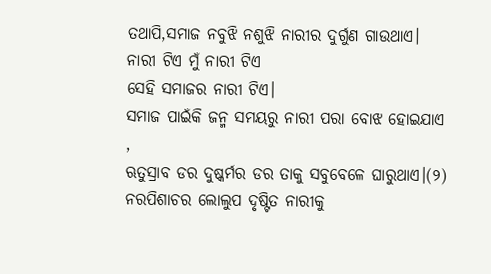ତଥାପି,ସମାଜ ନବୁଝି ନଶୁଝି ନାରୀର ଦୁର୍ଗୁଣ ଗାଉଥାଏ।
ନାରୀ ଟିଏ ମୁଁ ନାରୀ ଟିଏ
ସେହି ସମାଜର ନାରୀ ଟିଏ।
ସମାଜ ପାଇଁକି ଜନ୍ମ ସମୟରୁ ନାରୀ ପରା ବୋଝ ହୋଇଯାଏ ,
ଋତୁସ୍ରାବ ଡର ଦୁଷ୍କର୍ମର ଡର ତାକୁ ସବୁବେଳେ ଘାରୁଥାଏ।(୨)
ନରପିଶାଚର ଲୋଲୁପ ଦୃଷ୍ଟିତ ନାରୀକୁ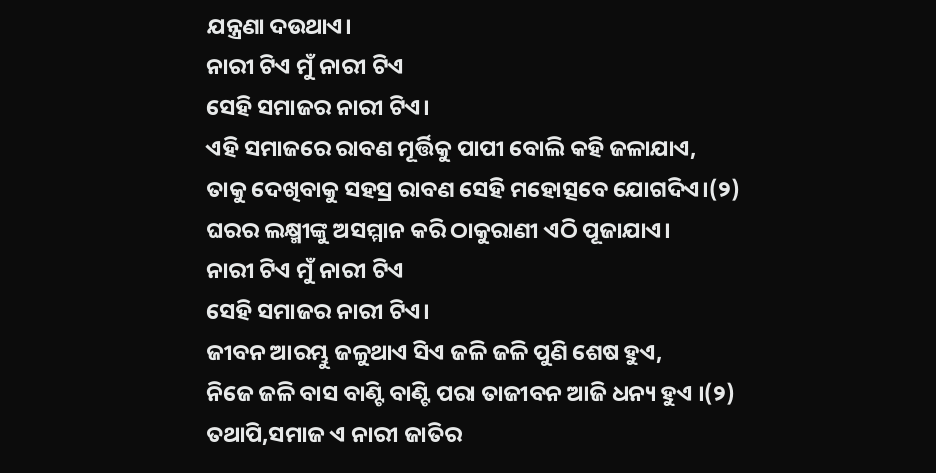ଯନ୍ତ୍ରଣା ଦଉଥାଏ।
ନାରୀ ଟିଏ ମୁଁ ନାରୀ ଟିଏ
ସେହି ସମାଜର ନାରୀ ଟିଏ।
ଏହି ସମାଜରେ ରାବଣ ମୂର୍ତ୍ତିକୁ ପାପୀ ବୋଲି କହି ଜଳାଯାଏ,
ତାକୁ ଦେଖିବାକୁ ସହସ୍ର ରାବଣ ସେହି ମହୋତ୍ସବେ ଯୋଗଦିଏ।(୨)
ଘରର ଲକ୍ଷ୍ମୀଙ୍କୁ ଅସମ୍ମାନ କରି ଠାକୁରାଣୀ ଏଠି ପୂଜାଯାଏ।
ନାରୀ ଟିଏ ମୁଁ ନାରୀ ଟିଏ
ସେହି ସମାଜର ନାରୀ ଟିଏ।
ଜୀବନ ଆରମ୍ଭୁ ଜଳୁଥାଏ ସିଏ ଜଳି ଜଳି ପୁଣି ଶେଷ ହୁଏ,
ନିଜେ ଜଳି ବାସ ବାଣ୍ଟି ବାଣ୍ଟି ପରା ତାଜୀବନ ଆଜି ଧନ୍ୟ ହୁଏ ।(୨)
ତଥାପି,ସମାଜ ଏ ନାରୀ ଜାତିର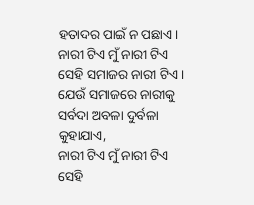ହତାଦର ପାଇଁ ନ ପଛାଏ।
ନାରୀ ଟିଏ ମୁଁ ନାରୀ ଟିଏ
ସେହି ସମାଜର ନାରୀ ଟିଏ।
ଯେଉଁ ସମାଜରେ ନାରୀକୁ ସର୍ବଦା ଅବଳା ଦୁର୍ବଳା କୁହାଯାଏ,
ନାରୀ ଟିଏ ମୁଁ ନାରୀ ଟିଏ
ସେହି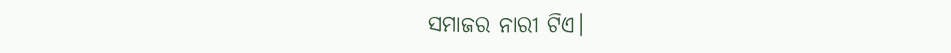ସମାଜର ନାରୀ ଟିଏ।